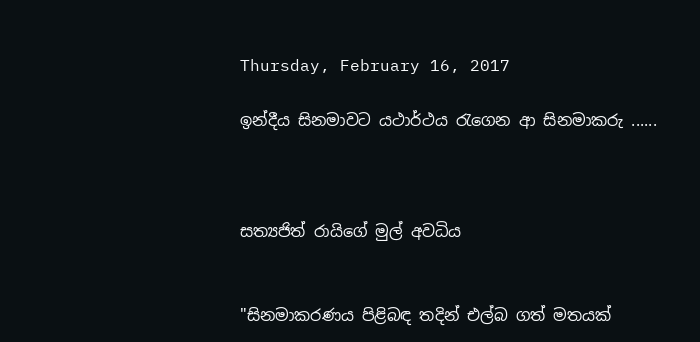Thursday, February 16, 2017

ඉන්දීය සිනමාවට යථාර්ථය රැගෙන ආ සිනමාකරු ......



සත්‍යජිත් රායිගේ මුල් අවධිය


"සිනමාකරණය පිළිබඳ තදින් එල්බ ගත් මතයක්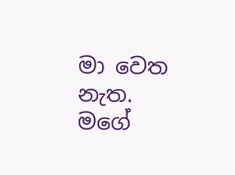මා වෙත නැත. මගේ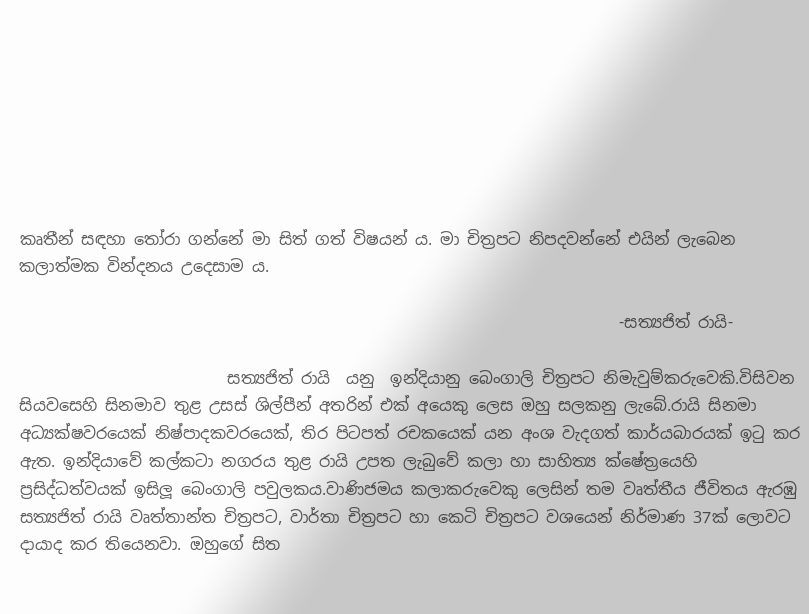කෘතීන් සඳහා තෝරා ගන්නේ මා සිත් ගත් විෂයන් ය. මා චිත්‍රපට නිපදවන්නේ එයින් ලැබෙන කලාත්මක වින්දනය උදෙසාම ය.

                                                                           -සත්‍යජිත් රායි-

                          සත්‍යජිත් රායි  යනු  ඉන්දියානු බෙංගාලි චිත්‍රපට නිමැවුම්කරුවෙකි.විසිවන සියවසෙහි සිනමාව තුළ උසස් ශිල්පීන් අතරින් එක් අයෙකු ලෙස ඔහු සලකනු ලැබේ.රායි සිනමා අධ්‍යක්ෂවරයෙක් නිෂ්පාදකවරයෙක්, තිර පිටපත් රචකයෙක් යන අංශ වැදගත් කාර්යබාරයක් ඉටු කර ඇත. ඉන්දියාවේ කල්කටා නගරය තුළ රායි උපත ලැබුවේ කලා හා සාහිත්‍ය ක්ෂේත්‍රයෙහි ප්‍රසිද්ධත්වයක් ඉසිලූ බෙංගාලි පවුලකය.වාණිජමය කලාකරුවෙකු ලෙසින් තම වෘත්තීය ජීවිතය ඇරඹු සත්‍යජිත් රායි වෘත්තාන්ත චිත්‍රපට, වාර්තා චිත්‍රපට හා කෙටි චිත්‍රපට වශයෙන් නිර්මාණ 37ක් ලොවට දායාද කර තියෙනවා. ඔහුගේ සිත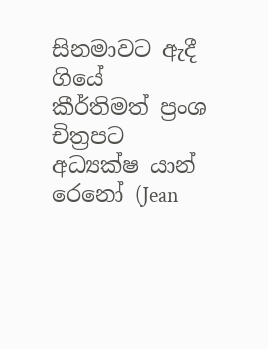සිනමාවට ඇදී ගියේ කීර්තිමත් ප්‍රංශ චිත්‍රපට අධ්‍යක්ෂ යාන් රෙනෝ (Jean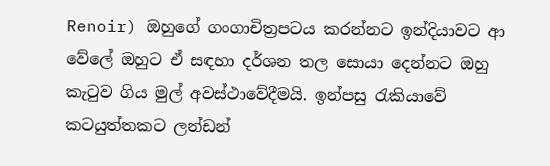Renoir) ඔහුගේ ගංගාචිත්‍රපටය කරන්නට ඉන්දියාවට ආ වේලේ ඔහුට ඒ සඳහා දර්ශන තල සොයා දෙන්නට ඔහු කැටුව ගිය මුල් අවස්ථාවේදීමයි. ඉන්පසු රැකියාවේ කටයුත්තකට ලන්ඩන්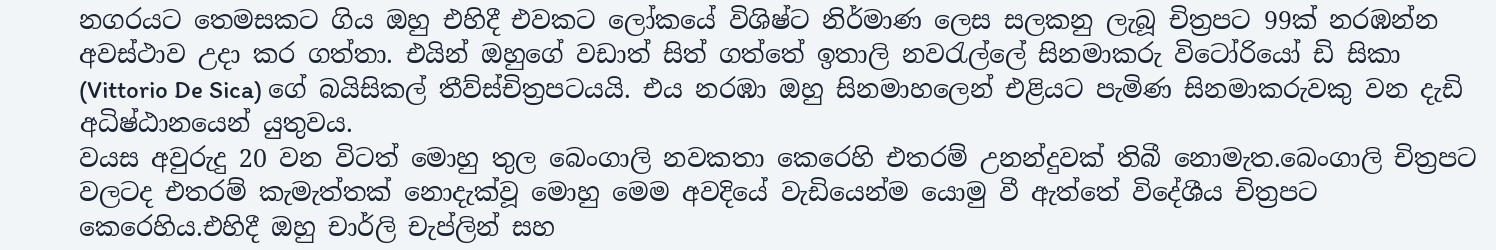නගරයට තෙමසකට ගිය ඔහු එහිදී එවකට ලෝකයේ විශිෂ්ට නිර්මාණ ලෙස සලකනු ලැබූ චිත්‍රපට 99ක් නරඹන්න අවස්ථාව උදා කර ගත්තා. එයින් ඔහුගේ වඩාත් සිත් ගත්තේ ඉතාලි නවරැල්ලේ සිනමාකරු විටෝරියෝ ඩි සිකා (Vittorio De Sica) ගේ බයිසිකල් තීව්ස්චිත්‍රපටයයි. එය නරඹා ඔහු සිනමාහලෙන් එළියට පැමිණ සිනමාකරුවකු වන දැඩි අධිෂ්ඨානයෙන් යුතුවය.
වයස අවුරුදු 20 වන විටත් මොහු තුල බෙංගාලි නවකතා කෙරෙහි එතරම් උනන්දුවක් තිබී නොමැත.බෙංගාලි චිත්‍රපට වලටද එතරම් කැමැත්තක් නොදැක්වූ මොහු මෙම අවදියේ වැඩියෙන්ම යොමු වී ඇත්තේ විදේශීය චිත්‍රපට කෙරෙහිය.එහිදී ඔහු චාර්ලි චැප්ලින් සහ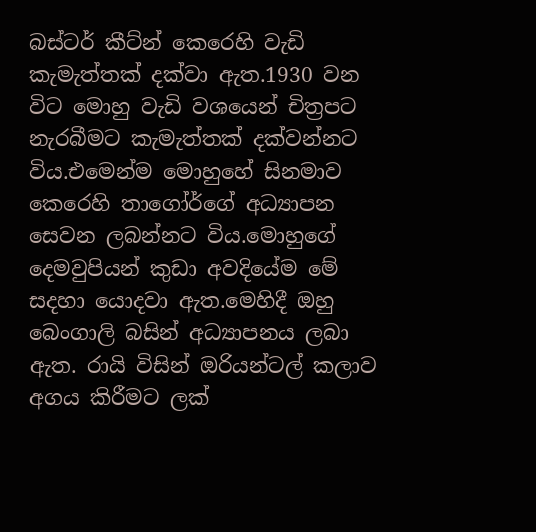බස්ටර් කීට්න් කෙරෙහි වැඩි කැමැත්තක් දක්වා ඇත.1930 වන විට මොහු වැඩි වශයෙන් චිත්‍රපට නැරබීමට කැමැත්තක් දක්වන්නට විය.එමෙන්ම මොහුහේ සිනමාව කෙරෙහි තාගෝර්ගේ අධ්‍යාපන සෙවන ලබන්නට විය.මොහුගේ දෙමවුපියන් කුඩා අවදියේම මේ සදහා යොදවා ඇත.මෙහිදී ඔහු බෙංගාලි බසින් අධ්‍යාපනය ලබා ඇත. රායි විසින් ඔරියන්ටල් කලාව අගය කිරීමට ලක්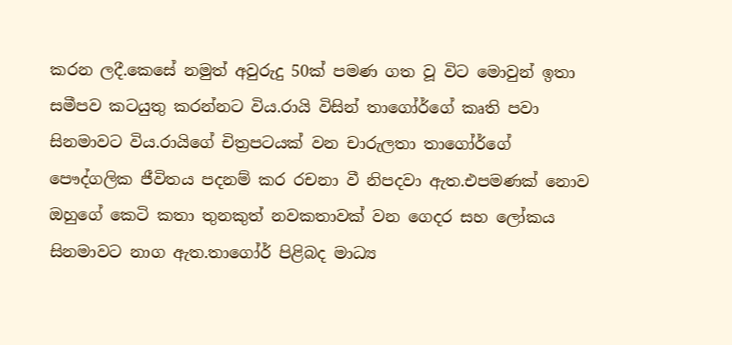කරන ලදී.කෙසේ නමුත් අවුරුදු 50ක් පමණ ගත වූ විට මොවුන් ඉතා සමීපව කටයුතු කරන්නට විය.රායි විසින් තාගෝර්ගේ කෘති පවා සිනමාවට විය.රායිගේ චිත්‍රපටයක් වන චාරුලතා තාගෝර්ගේ පෞද්ගලික ජීවිතය පදනම් කර රචනා වී නිපදවා ඇත.එපමණක් නොව ඔහුගේ කෙටි කතා තුනකුත් නවකතාවක් වන ගෙදර සහ ලෝකය සිනමාවට නාග ඇත.තාගෝර් පිළිබද මාධ්‍ය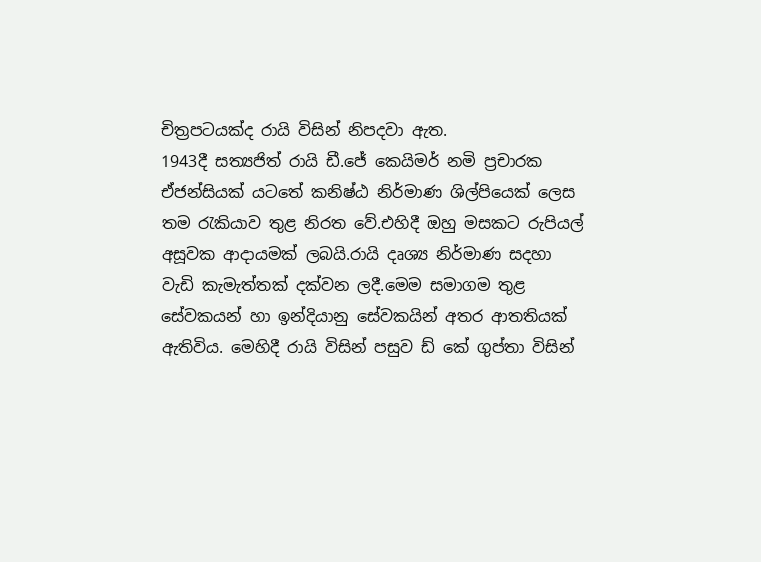චිත්‍රපටයක්ද රායි විසින් නිපදවා ඇත.
1943දී සත්‍යජිත් රායි ඩී.ජේ කෙයිමර් නමි ප්‍රචාරක ඒජන්සියක් යටතේ කනිෂ්ඨ නිර්මාණ ශිල්පියෙක් ලෙස තම රැකියාව තුළ නිරත වේ.එහිදී ඔහු මසකට රුපියල් අසූවක ආදායමක් ලබයි.රායි දෘශ්‍ය නිර්මාණ සදහා වැඩි කැමැත්තක් දක්වන ලදී.මෙම සමාගම තුළ සේවකයන් හා ඉන්දියානු සේවකයින් අතර ආතතියක් ඇතිවිය. මෙහිදී රායි විසින් පසුව ඩ් කේ ගුප්තා විසින්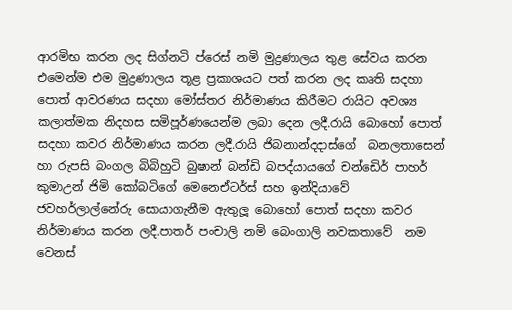ආරමිභ කරන ලද සිග්නටි ප්රෙස් නමි මුද්‍රණාලය තුළ සේවය කරන එමෙන්ම එම මුද්‍රණාලය තූළ ප්‍රකාශයට පත් කරන ලද කෘති සදහා පොත් ආවරණය සදහා මෝස්තර නිර්මාණය කිරීමට රායිට අවශ්‍ය කලාත්මක නිදහස සමිපූර්ණයෙන්ම ලබා දෙන ලදී.රායි බොහෝ පොත් සදහා කවර නිර්මාණය කරන ලදී.රායි ජිබනාන්දදාස්ගේ  බනලතාසෙන් හා රුපසි බංගල බිබිහුටි බුෂාන් බන්ඩි බපද්යායගේ චන්ඩෙිර් පාහර් කුමාඋන් ජිමි කෝබටිගේ මෙනෙඒටර්ස් සහ ඉන්දියාවේ  ජවහර්ලාල්නේරු සොයාගැනීම ඇතුලූ බොහෝ පොත් සදහා කවර නිර්මාණය කරන ලදී.පාතර් පංචාලි නමි බෙංගාලි නවකතාවේ  නම වෙනස්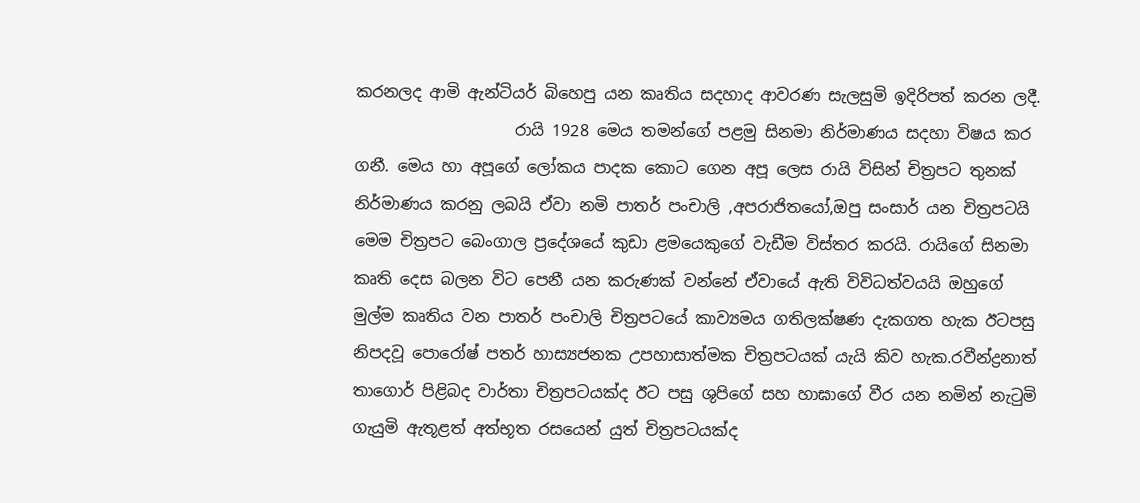කරනලද ආමි ඇන්ටියර් බිහෙපු යන කෘතිය සදහාද ආවරණ සැලසුමි ඉදිරිපත් කරන ලදී.
                    රායි 1928 මෙය තමන්ගේ පළමු සිනමා නිර්මාණය සදහා විෂය කර ගනී. මෙය හා අපූගේ ලෝකය පාදක කොට ගෙන අපූ ලෙස රායි විසින් චිත්‍රපට තුනක් නිර්මාණය කරනු ලබයි ඒවා නමි පාතර් පංචාලි ,අපරාජිතයෝ,ඔපු සංසාර් යන චිත්‍රපටයි මෙම චිත්‍රපට බෙංගාල ප්‍රදේශයේ කුඩා ළමයෙකුගේ වැඩීම විස්තර කරයි. රායිගේ සිනමා කෘති දෙස බලන විට පෙනී යන කරුණක් වන්නේ ඒවායේ ඇති විවිධත්වයයි ඔහුගේ මුල්ම කෘතිය වන පාතර් පංචාලි චිත්‍රපටයේ කාව්‍යමය ගතිලක්ෂණ දැකගත හැක ඊටපසු නිපදවූ පොරෝෂ් පතර් හාස්‍යජනක උපහාසාත්මක චිත්‍රපටයක් යැයි කිව හැක.රවීන්ද්‍රනාත් තාගොර් පිළිබද වාර්තා චිත්‍රපටයක්ද ඊට පසු ශුපිගේ සහ හාඝාගේ වීර යන නමින් නැටුමි ගැයුමි ඇතූළත් අත්භූත රසයෙන් යුත් චිත්‍රපටයක්ද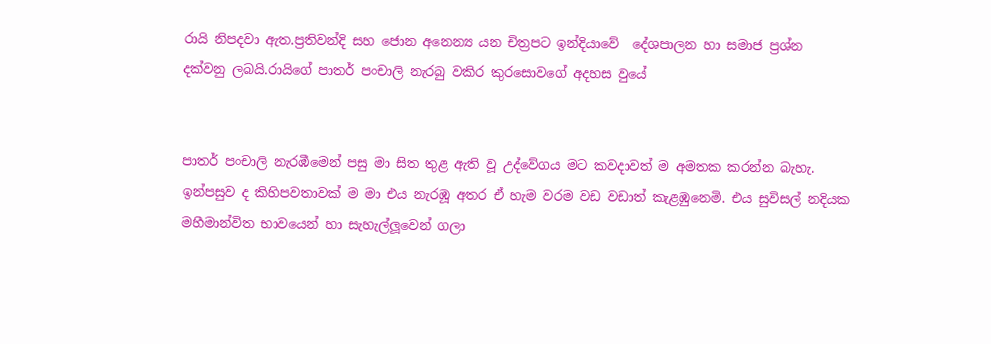රායි නිපදවා ඇත.ප්‍රතිවන්දි සහ ජොන අනෙන්‍ය යන චිත්‍රපට ඉන්දියාවේ  දේශපාලන හා සමාජ ප්‍රශ්න දක්වනු ලබයි.රායිගේ පාතර් පංචාලි නැරබු වකිර කුරසොවගේ අදහස වුයේ


පාතර් පංචාලි නැරඹීමෙන් පසු මා සිත තුළ ඇති වූ උද්වේගය මට කවදාවත් ම අමතක කරන්න බැහැ. ඉන්පසුව ද කිහිපවතාවක් ම මා එය නැරඹූ අතර ඒ හැම වරම වඩ වඩාත් කැළඹුනෙමි. එය සුවිසල් නදියක මහීමාන්විත භාවයෙන් හා සැහැල්ලූවෙන් ගලා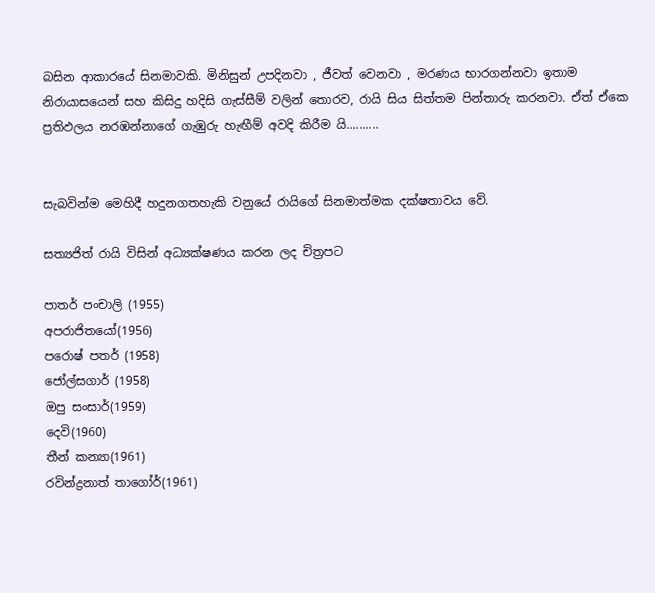බසින ආකාරයේ සිනමාවකි. මිනිසුන් උපදිනවා , ජීවත් වෙනවා , මරණය භාරගන්නවා ඉතාම නිරායාසයෙන් සහ කිසිදු හදිසි ගැස්සීම් වලින් තොරව, රායි සිය සිත්තම පින්තාරු කරනවා. ඒත් ඒකෙ ප්‍රතිඵලය නරඹන්නාගේ ගැඹුරු හැඟීම් අවදි කිරීම යි..........


සැබවින්ම මෙහිදී හදුනගතහැකි වනුයේ රායිගේ සිනමාත්මක දක්ෂතාවය වේ.

සත්‍යජිත් රායි විසින් අධ්‍යක්ෂණය කරන ලද චිත්‍රපට

පාතර් පංචාලි (1955)
අපරාජිතයෝ(1956)
පරොෂ් පතර් (1958)
ජෝල්සගාර් (1958)
ඔපු සංසාර්(1959)
දෙවි(1960)
තීන් කන්‍යා(1961)
රවින්ද්‍රනාත් තාගෝර්(1961)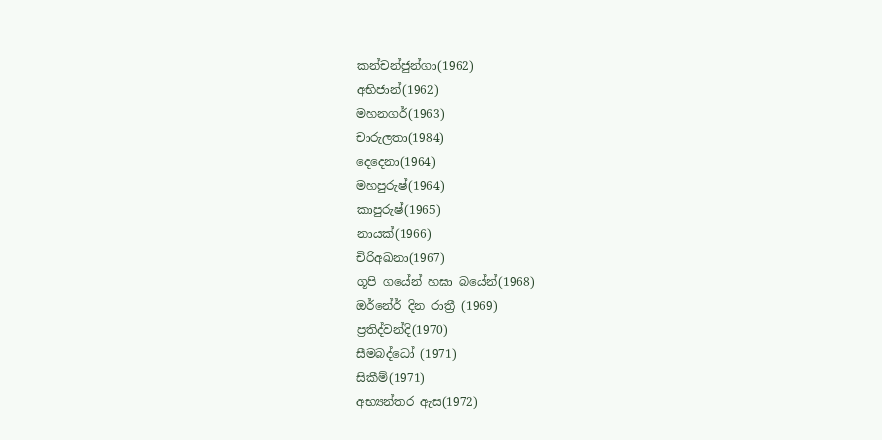කන්චන්ජුන්ගා(1962)
අභිජාන්(1962)
මහනගර්(1963)
චාරුලතා(1984)
දෙදෙනා(1964)
මහපුරුෂ්(1964)
කාපුරුෂ්(1965)
නායක්(1966)
චිරිඅඛනා(1967)
ගූපි ගයේන් හඝා බයේන්(1968)
ඔර්නේර් දින රාත්‍රී (1969)
ප්‍රතිද්වන්දි(1970)
සීමබද්ධෝ (1971)
සිකීම්(1971)
අභ්‍යන්තර ඇස(1972)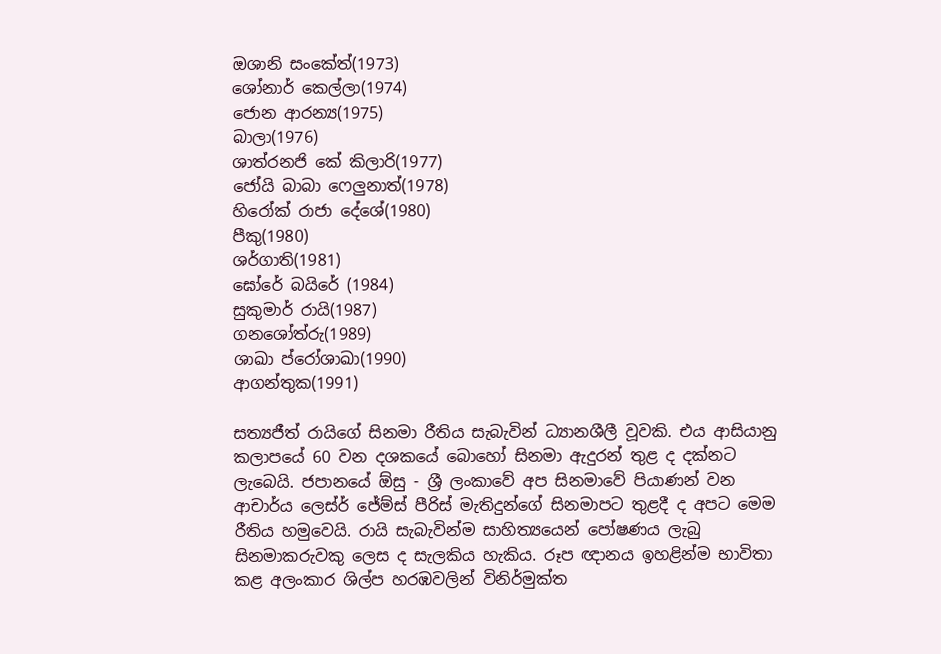ඔශානි සංකේත්(1973)
ශෝනාර් කෙල්ලා(1974)
ජොන ආරන්‍ය(1975)
බාලා(1976)
ශාත්රනජි කේ කිලාරි(1977)
ජෝයි බාබා ෆෙලුනාත්(1978)
හිරෝක් රාජා දේශේ(1980)
පීකු(1980)
ශර්ගාති(1981)
ඝෝරේ බයිරේ (1984)
සුකුමාර් රායි(1987)
ගනශෝත්රු(1989)
ශාඛා ප්රෝශාඛා(1990)
ආගන්තුක(1991)

සත්‍යජීත් රායිගේ සිනමා රීතිය සැබැවින් ධ්‍යානශීලී වූවකි. එය ආසියානු කලාපයේ 60 වන දශකයේ බොහෝ සිනමා ඇදුරන් තුළ ද දක්නට ලැබෙයි. ජපානයේ ඕසු - ශ්‍රී ලංකාවේ අප සිනමාවේ පියාණන් වන ආචාර්ය ලෙස්ර් ජේම්ස් පීරිස් මැතිදුන්ගේ සිනමාපට තුළදී ද අපට මෙම රීතිය හමුවෙයි. රායි සැබැවින්ම සාහිත්‍යයෙන් පෝෂණය ලැබු සිනමාකරුවකු ලෙස ද සැලකිය හැකිය. රූප ඥානය ඉහළින්ම භාවිතා කළ අලංකාර ශිල්ප හරඹවලින් විනිර්මුක්ත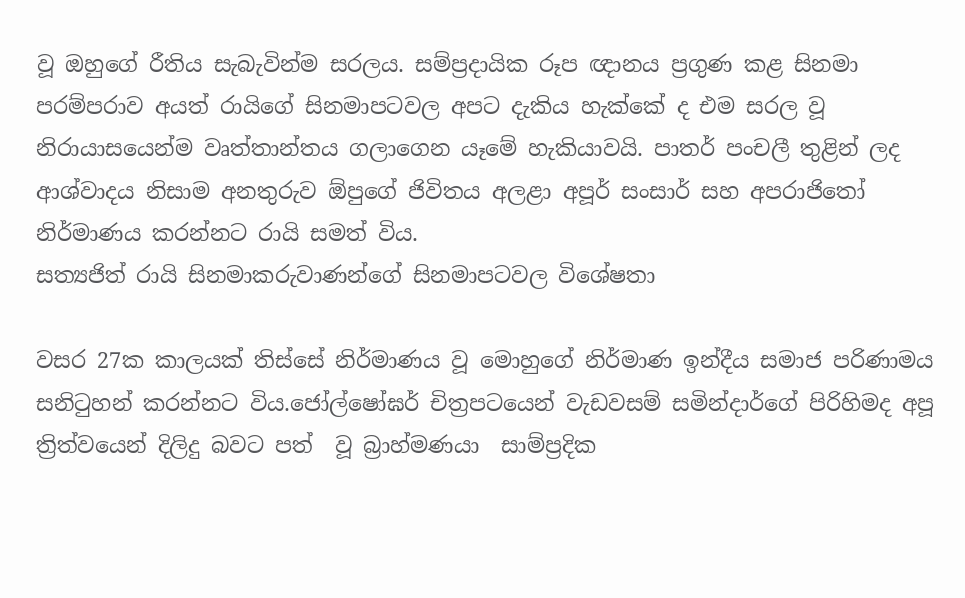වූ ඔහුගේ රීතිය සැබැවින්ම සරලය. සම්ප්‍රදායික රූප ඥානය ප්‍රගුණ කළ සිනමා පරම්පරාව අයත් රායිගේ සිනමාපටවල අපට දැකිය හැක්කේ ද එම සරල වූ නිරායාසයෙන්ම වෘත්තාන්තය ගලාගෙන යෑමේ හැකියාවයි. පාතර් පංචලී තුළින් ලද ආශ්වාදය නිසාම අනතුරුව ඕපුගේ ජිවිතය අලළා අපූර් සංසාර් සහ අපරාජිතෝ නිර්මාණය කරන්නට රායි සමත් විය.
සත්‍යජිත් රායි සිනමාකරුවාණන්ගේ සිනමාපටවල විශේෂතා

වසර 27ක කාලයක් තිස්සේ නිර්මාණය වූ මොහුගේ නිර්මාණ ඉන්දීය සමාජ පරිණාමය සනිටුහන් කරන්නට විය.ජෝල්ෂෝඝර් චිත්‍රපටයෙන් වැඩවසම් සමින්දාර්ගේ පිරිහිමද අපූ ත්‍රිත්වයෙන් දිලිදු බවට පත්  වූ බ්‍රාහ්මණයා  සාම්ප්‍රදික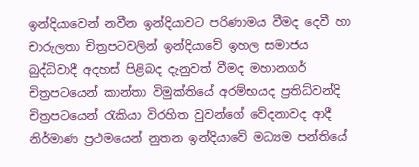ඉන්දියාවෙන් නවීන ඉන්දියාවට පරිණාමය වීමද දෙවී හා චාරුලතා චිත්‍රපටවලින් ඉන්දියාවේ ඉහල සමාජය බුද්ධිවාදී අදහස් පිළිබද දැනුවත් වීමද මහානගර් චිත්‍රපටයෙන් කාන්තා විමුක්තියේ අරම්භයද ප්‍රතිධ්වන්දි චිත්‍රපටයෙන් රැකියා විරහිත වුවන්ගේ වේදනාවද ආදී නිර්මාණ ප්‍රථමයෙන් නුතන ඉන්දියාවේ මධ්‍යම පන්තියේ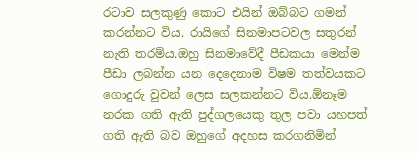රටාව සලකුණු කොට එයින් ඔබ්බට ගමන් කරන්නට විය. රායිගේ සිනමාපටවල සතුරන් නැති තරම්ය.ඔහු සිනමාවේදී පීඩකයා මෙන්ම පීඩා ලබන්න යන දෙදෙනාම විෂම තත්වයකට ගොදුරු වුවන් ලෙස සලකන්නට විය.ඕනෑම නරක ගති ඇති පුද්ගලයෙකු තුල පවා යහපත් ගති ඇති බව ඔහුගේ අදහස කරගනිමින්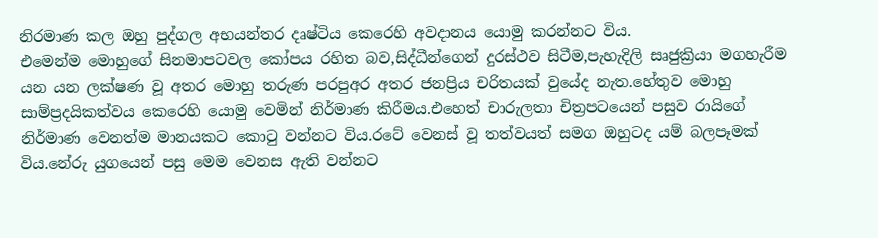නිරමාණ කල ඔහු පුද්ගල අභයන්තර දෘෂ්ටිය කෙරෙහි අවදානය යොමු කරන්නට විය.
එමෙන්ම මොහුගේ සිනමාපටවල කෝපය රහිත බව,සිද්ධීන්ගෙන් දුරස්ථව සිටීම,පැහැදිලි සෘජුක්‍රියා මගහැරීම යන යන ලක්ෂණ වූ අතර මොහු තරුණ පරපුඅර අතර ජනප්‍රිය චරිතයක් වුයේද නැත.හේතුව මොහු සාම්ප්‍රදයිකත්වය කෙරෙහි යොමු වෙමින් නිර්මාණ කිරීමය.එහෙත් චාරුලතා චිත්‍රපටයෙන් පසුව රායිගේ නිර්මාණ වෙනත්ම මානයකට කොටු වන්නට විය.රටේ වෙනස් වූ තත්වයත් සමග ඔහුටද යම් බලපෑමක් විය.නේරු යුගයෙන් පසු මෙම වෙනස ඇති වන්නට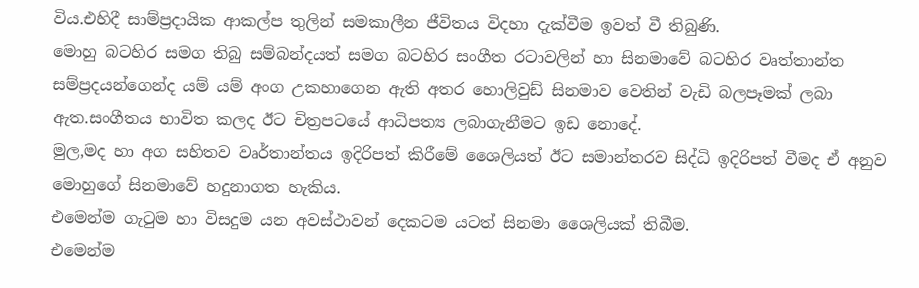විය.එහිදී සාම්ප්‍රදායික ආකල්ප තුලින් සමකාලීන ජීවිතය විදහා දැක්වීම ඉවත් වී තිබුණි.
මොහු බටහිර සමග තිබු සම්බන්දයත් සමග බටහිර සංගීත රටාවලින් හා සිනමාවේ බටහිර වෘත්තාන්ත සම්ප්‍රදයන්ගෙන්ද යම් යම් අංග උකහාගෙන ඇති අතර හොලිවුඩ් සිනමාව වෙතින් වැඩි බලපෑමක් ලබා ඇත.සංගීතය භාවිත කලද ඊට චිත්‍රපටයේ ආධිපත්‍ය ලබාගැනීමට ඉඩ නොදේ.
මුල,මද හා අග සහිතව වෘර්තාන්තය ඉදිරිපත් කිරීමේ ශෛලියත් ඊට සමාන්තරව සිද්ධි ඉදිරිපත් වීමද ඒ අනුව මොහුගේ සිනමාවේ හදුනාගත හැකිය.
එමෙන්ම ගැටුම හා විසදුම යන අවස්ථාවන් දෙකටම යටත් සිනමා ශෛලියක් තිබීම.
එමෙන්ම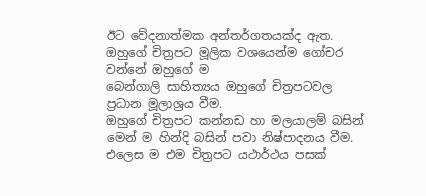ඊට වේදනාත්මක අන්තර්ගතයක්ද ඇත.
ඔහුගේ චිත්‍රපට මූලික වශයෙන්ම ගෝචර වන්නේ ඔහුගේ ම
බෙන්ගාලි සාහිත්‍යය ඔහුගේ චිත්‍රපටවල ප්‍රධාන මූලාශ්‍රය වීම.
ඔහුගේ චිත්‍රපට කන්නඩ හා මලයාලම් බසින් මෙන් ම හින්දි බසින් පවා නිෂ්පාදනය වීම.
එලෙස ම එම චිත්‍රපට යථාර්ථය පසක්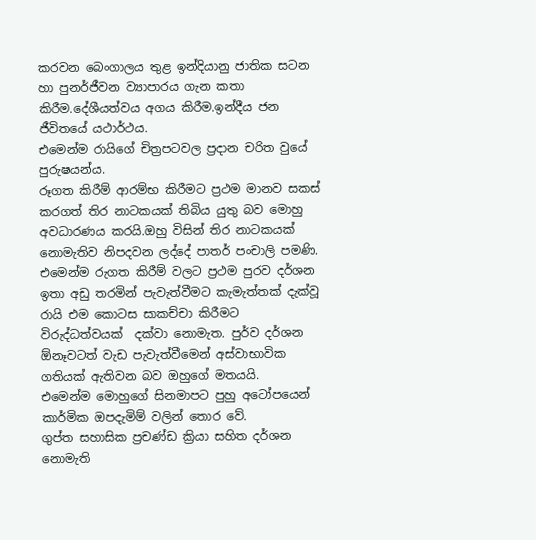කරවන බෙංගාලය තුළ ඉන්දියානු ජාතික සටන හා පුනර්ජීවන ව්‍යාපාරය ගැන කතා කිරීම.දේශීයත්වය අගය කිරීම.ඉන්දීය ජන ජීවිතයේ යථාර්ථය.
එමෙන්ම රායිගේ චිත්‍රපටවල ප්‍රදාන චරිත වුයේ පුරුෂයන්ය.
රූගත කිරීම් ආරම්භ කිරීමට ප්‍රථම මානව සකස් කරගත් තිර නාටකයක් තිබිය යුතු බව මොහු අවධාරණය කරයි.ඔහු විසින් තිර නාටකයක් නොමැතිව නිපදවන ලද්දේ පාතර් පංචාලි පමණි.
එමෙන්ම රුගත කිරීම් වලට ප්‍රථම පුරව දර්ශන ඉතා අඩු තරමින් පැවැත්වීමට කැමැත්තක් දැක්වූ රායි එම කොටස සාකච්චා කිරීමට විරුද්ධත්වයක්  දක්වා නොමැත. පුර්ව දර්ශන ඕනෑවටත් වැඩ පැවැත්වීමෙන් අස්වාභාවික ගතියක් ඇතිවන බව ඔහුගේ මතයයි.
එමෙන්ම මොහුගේ සිනමාපට පුහු අටෝපයෙන් කාර්මික ඔපදැමිම් වලින් තොර වේ.
ගුප්ත සහාසික ප්‍රචණ්ඩ ක්‍රියා සහිත දර්ශන නොමැති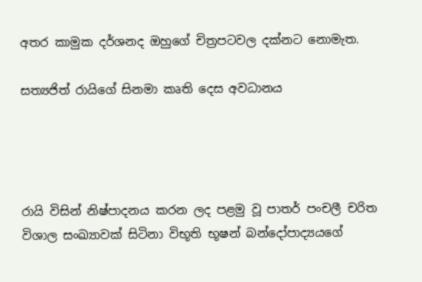අතර කාමුක දර්ශනද ඔහුගේ චිත්‍රපටවල දක්නට නොමැත.

සත්‍යජිත් රායිගේ සිනමා කෘති දෙස අවධානය




රායි විසින් නිෂ්පාදනය කරන ලද පළමු වූ පාතර් පංචලී චරිත විශාල සංඛ්‍යාවක් සිටිනා විභූති භූෂන් බන්දෝපාද්‍යයගේ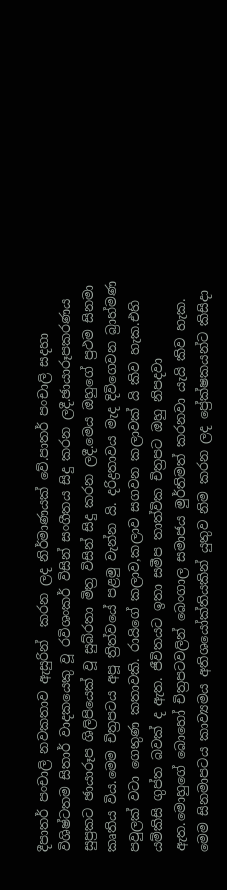දීපාතර් පංචාලි නවකතාව ඇසුරින්  කරන ලද නිර්මාණයක් වේ.පාතර් පංචාලි සදහා විශිෂ්ටතම සිතාර් වාදකයෙකු වූ රවිශංකර් විසින් සංගීතය සිදු කරන ලදී.ඡායාරූපකරණය සුප්‍රකට ඡායාරූප ශිලිපියෙක් වූ සුබ්රතා මිත්‍ර විසින් සිදු කරන ලදී.මෙය ඔහුගේ ප්‍රථම සිනමා කෘතිය විය.මෙම චිත්‍රපටය අපූ ත්‍රිත්වයේ පළමු වැන්න යි. දරිද්‍රතාවය මැද දිවිගෙවන බ්‍රාහ්මණ පවුලක් වටා ගෙතුණ කතාවකි. රායිගේ කලාව,කලාව සගවන කලාවක් යි කිව හැක.එහි යම්කිසි ගුප්ත බවක් ද ඇත. ජීවිතයට ඉතා සමීප තාත්වික චිත්‍රපට ඔහු නිපදවා ඇත.මොහුගේ බොහෝ චිත්‍රපටවලින් බෙංගාල සමාජය මුර්තිමත් කරනවා යැයි කිව හැක. මෙම සිනමාපටය කාව්‍යමය අතිශයෝක්තියකින් යුතුව නිම කරන ලද ප්‍රේක්ෂකයන්ට කිසිදා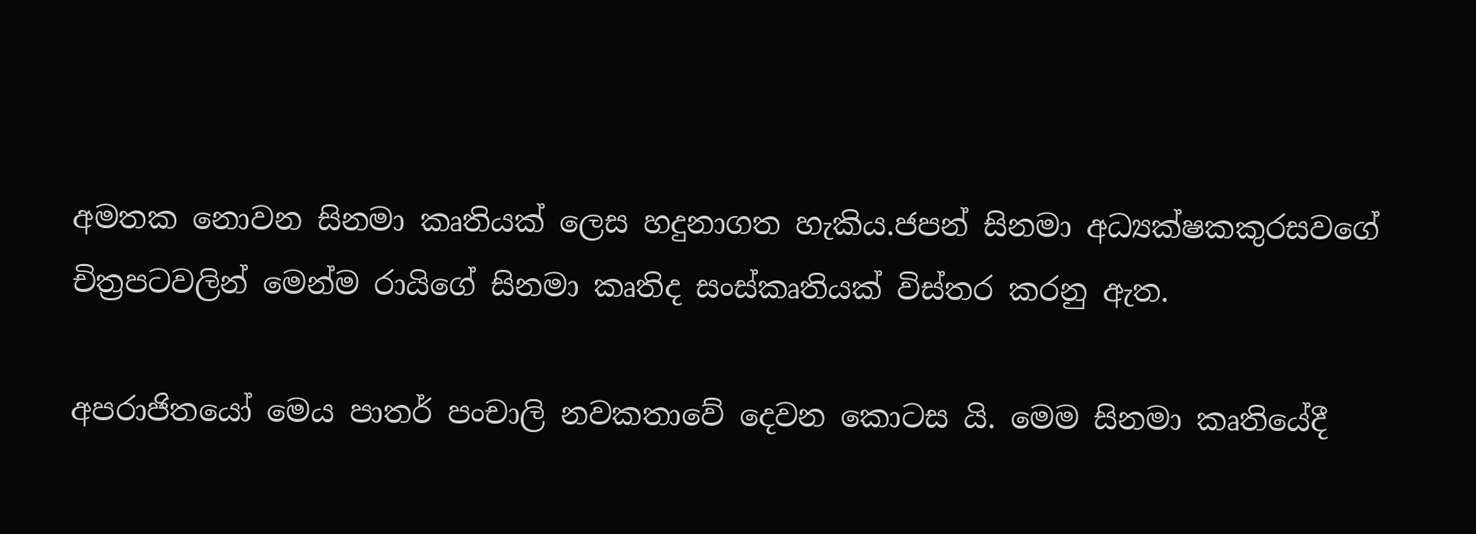අමතක නොවන සිනමා කෘතියක් ලෙස හදුනාගත හැකිය.ජපන් සිනමා අධ්‍යක්ෂකකුරසවගේ චිත්‍රපටවලින් මෙන්ම රායිගේ සිනමා කෘතිද සංස්කෘතියක් විස්තර කරනු ඇත.

අපරාජිතයෝ මෙය පාතර් පංචාලි නවකතාවේ දෙවන කොටස යි. මෙම සිනමා කෘතියේදී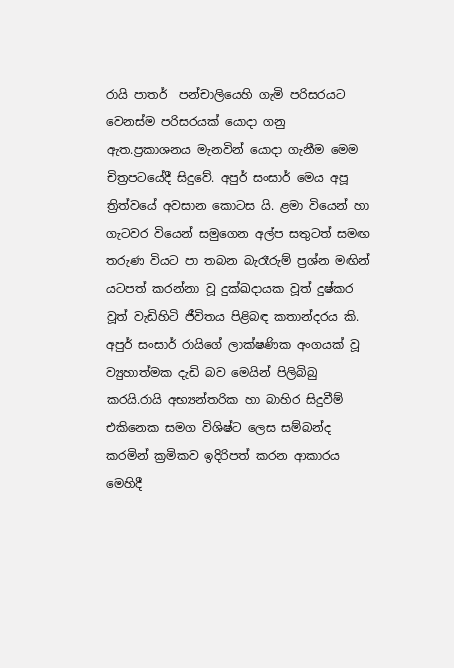රායි පාතර්  පන්චාලියෙහි ගැමි පරිසරයට වෙනස්ම පරිසරයක් යොදා ගනු ඇත.ප්‍රකාශනය මැනවින් යොදා ගැනීම මෙම චිත්‍රපටයේදී සිදුවේ. අපුර් සංසාර් මෙය අපූ ත්‍රිත්වයේ අවසාන කොටස යි. ළමා වියෙන් හා ගැටවර වියෙන් සමුගෙන අල්ප සතුටත් සමඟ තරුණ වියට පා තබන බැරෑරුම් ප්‍රශ්න මඟින් යටපත් කරන්නා වූ දුක්ඛදායක වූත් දුෂ්කර වූත් වැඩිහිටි ජීවිතය පිළිබඳ කතාන්දරය කි. අපුර් සංසාර් රායිගේ ලාක්ෂණික අංගයක් වූ ව්‍යුහාත්මක දැඩි බව මෙයින් පිලිබිබු කරයි.රායි අභ්‍යන්තරික හා බාහිර සිදුවීම් එකිනෙක සමග විශිෂ්ට ලෙස සම්බන්ද කරමින් ක්‍රමිකව ඉදිරිපත් කරන ආකාරය මෙහිදී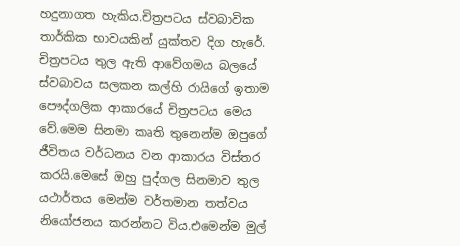හදුනාගත හැකිය.චිත්‍රපටය ස්වබාවික තාර්කික භාවයකින් යුක්තව දිග හැරේ. චිත්‍රපටය තුල ඇති ආවේගමය බලයේ ස්වබාවය සලකන කල්හි රායිගේ ඉතාම පෞද්ගලික ආකාරයේ චිත්‍රපටය මෙය වේ.මෙම සිනමා කෘති තුනෙන්ම ඔපුගේ ජීවිතය වර්ධනය වන ආකාරය විස්තර කරයි.මෙසේ ඔහු පුද්ගල සිනමාව තුල යථාර්තය මෙන්ම වර්තමාන තත්වය නියෝජනය කරන්නට විය.එමෙන්ම මුල්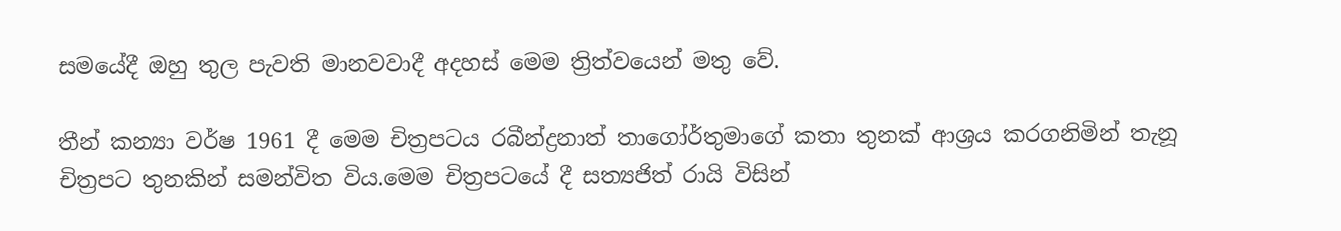සමයේදී ඔහු තුල පැවති මානවවාදී අදහස් මෙම ත්‍රිත්වයෙන් මතු වේ.

තීන් කන්‍යා වර්ෂ 1961 දී මෙම චිත්‍රපටය රබීන්ද්‍රනාත් තාගෝර්තුමාගේ කතා තුනක් ආශ්‍රය කරගනිමින් තැනූ චිත්‍රපට තුනකින් සමන්විත විය.මෙම චිත්‍රපටයේ දී සත්‍යජිත් රායි විසින්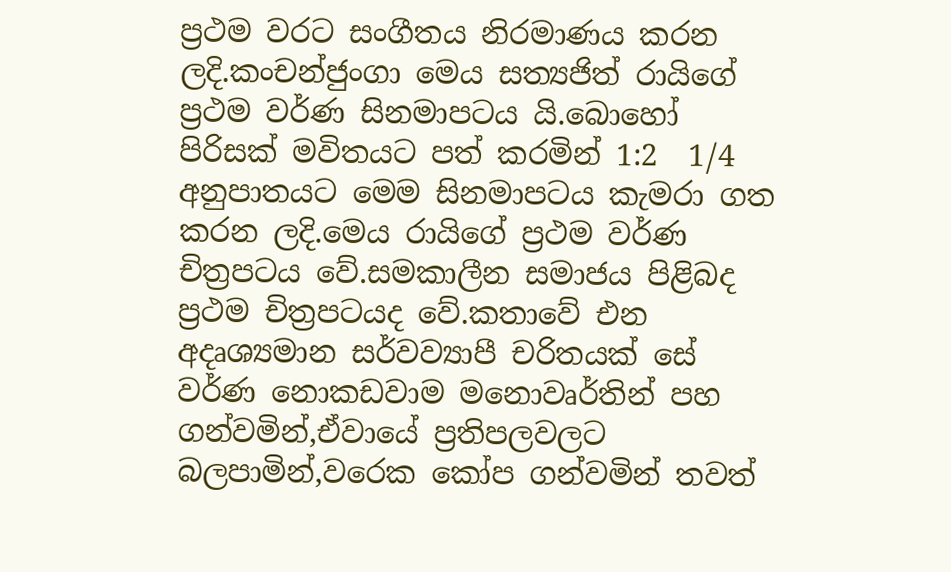ප්‍රථම වරට සංගීතය නිරමාණය කරන ලදි.කංචන්ජුංගා මෙය සත්‍යජිත් රායිගේ ප්‍රථම වර්ණ සිනමාපටය යි.බොහෝ පිරිසක් මවිතයට පත් කරමින් 1:2  1/4 අනුපාතයට මෙම සිනමාපටය කැමරා ගත කරන ලදි.මෙය රායිගේ ප්‍රථම වර්ණ චිත්‍රපටය වේ.සමකාලීන සමාජය පිළිබද ප්‍රථම චිත්‍රපටයද වේ.කතාවේ එන අදෘශ්‍යමාන සර්වව්‍යාපී චරිතයක් සේ වර්ණ නොකඩවාම මනොවෘර්තින් පහ ගන්වමින්,ඒවායේ ප්‍රතිපලවලට බලපාමින්,වරෙක කෝප ගන්වමින් තවත්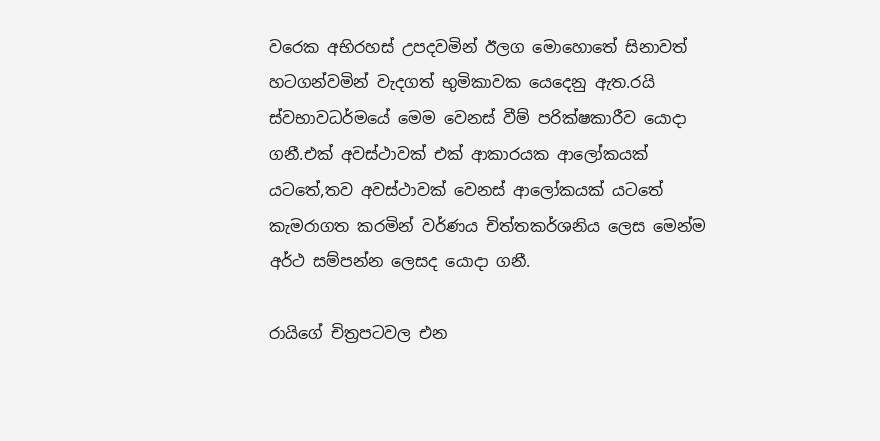වරෙක අභිරහස් උපදවමින් ඊලග මොහොතේ සිනාවත් හටගන්වමින් වැදගත් භුමිකාවක යෙදෙනු ඇත.රයි ස්වභාවධර්මයේ මෙම වෙනස් වීම් පරික්ෂකාරීව යොදා ගනී.එක් අවස්ථාවක් එක් ආකාරයක ආලෝකයක් යටතේ,තව අවස්ථාවක් වෙනස් ආලෝකයක් යටතේ කැමරාගත කරමින් වර්ණය චිත්තකර්ශනිය ලෙස මෙන්ම අර්ථ සම්පන්න ලෙසද යොදා ගනී.

රායිගේ චිත්‍රපටවල එන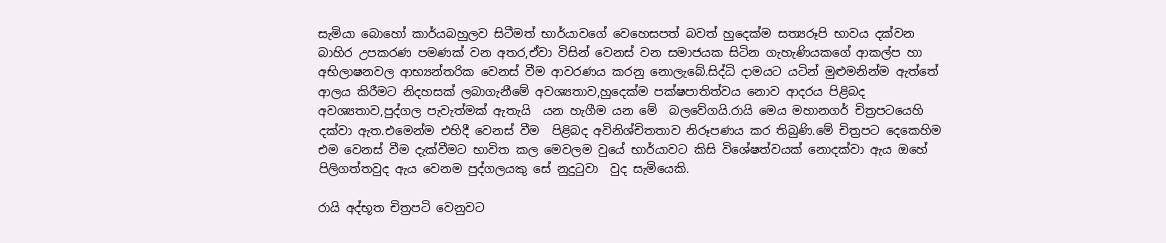සැමියා බොහෝ කාර්යබහුලව සිටීමත් භාර්යාවගේ වෙහෙසපත් බවත් හුදෙක්ම සත්‍යරූපි භාවය දක්වන බාහිර උපකරණ පමණක් වන අතර,ඒවා විසින් වෙනස් වන සමාජයක සිටින ගැහැණියකගේ ආකල්ප හා අභිලාෂනවල ආභ්‍යන්තරික වෙනස් වීම ආවරණය කරනු නොලැබේ.සිද්ධි දාමයට යටින් මුළුමනින්ම ඇත්තේ ආලය කිරීමට නිදහසක් ලබාගැනීමේ අවශ්‍යතාව,හුදෙක්ම පක්ෂපාතිත්වය නොව ආදරය පිළිබද අවශ්‍යතාව,පුද්ගල පැවැත්මක් ඇතැයි  යන හැගීම යන මේ  බලවේගයි.රායි මෙය මහානගර් චිත්‍රපටයෙහි දක්වා ඇත.එමෙන්ම එහිදී වෙනස් වීම  පිළිබද අවිනිශ්චිතතාව නිරූපණය කර තිබුණි.මේ චිත්‍රපට දෙකෙහිම එම වෙනස් වීම දැක්වීමට භාවිත කල මෙවලම වුයේ භාර්යාවට කිසි විශේෂත්වයක් නොදක්වා ඇය ඔහේ පිලිගත්තවුද ඇය වෙනම පුද්ගලයකු සේ නුදුටුවා  වුද සැමියෙකි.

රායි අද්භූත චිත්‍රපටි වෙනුවට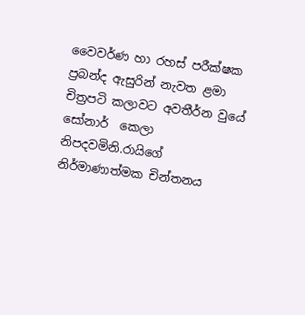වෛවර්ණ හා රහස් පරීක්ෂක ප්‍රබන්ද ඇසුරින් නැවත ළමා චිත්‍රපටි කලාවට අවතීර්න වුයේ සෝනාර්  කෙලා නිපදවමිනි.රායිගේ නිර්මාණාත්මක චින්තනය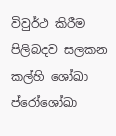විවුර්ථ කිරීම පිලිබදව සලකන කල්හි ශෝඛා ප්රෝශෝඛා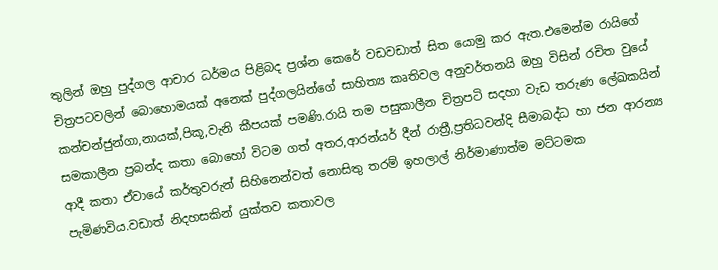තුලින් ඔහු පුද්ගල ආචාර ධර්මය පිළිබද ප්‍රශ්න කෙරේ වඩවඩාත් සිත යොමු කර ඇත.එමෙන්ම රායිගේ චිත්‍රපටවලින් බොහොමයක් අනෙක් පුද්ගලයින්ගේ සාහිත්‍ය කෘතිවල අනුවර්තනයි ඔහු විසින් රචිත වුයේ කන්චන්ජුන්ගා,නායක්,පිකූ,වැනි කීපයක් පමණි.රායි තම පසුකාලීන චිත්‍රපටි සදහා වැඩ තරුණ ලේඛකයින් සමකාලීන ප්‍රබන්ද කතා බොහෝ විටම ගත් අතර,ආරන්යර් දීන් රාත්‍රී,ප්‍රතිධවන්දි සීමාබද්ධ හා ජන ආරන්‍ය ආදී කතා ඒවායේ කර්තුවරුන් සිහිනෙන්වත් නොසිතු තරම් ඉහලාල් නිර්මාණාත්ම මට්ටමක පැමිණවිය.වඩාත් නිදහසකින් යුක්තව කතාවල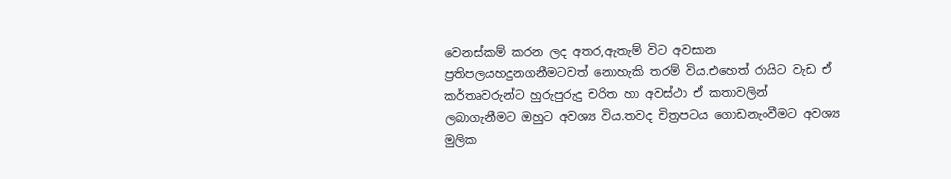වෙනස්කම් කරන ලද අතර,ඇතැම් විට අවසාන ප්‍රතිපලයහදුනගනීමටවත් නොහැකි තරම් විය.එහෙත් රායිට වැඩ ඒ කර්තෘවරුන්ට හුරුපුරුදු චරිත හා අවස්ථා ඒ කතාවලින් ලබාගැනීමට ඔහුට අවශ්‍ය විය.තවද චිත්‍රපටය ගොඩනැංවීමට අවශ්‍ය මුලික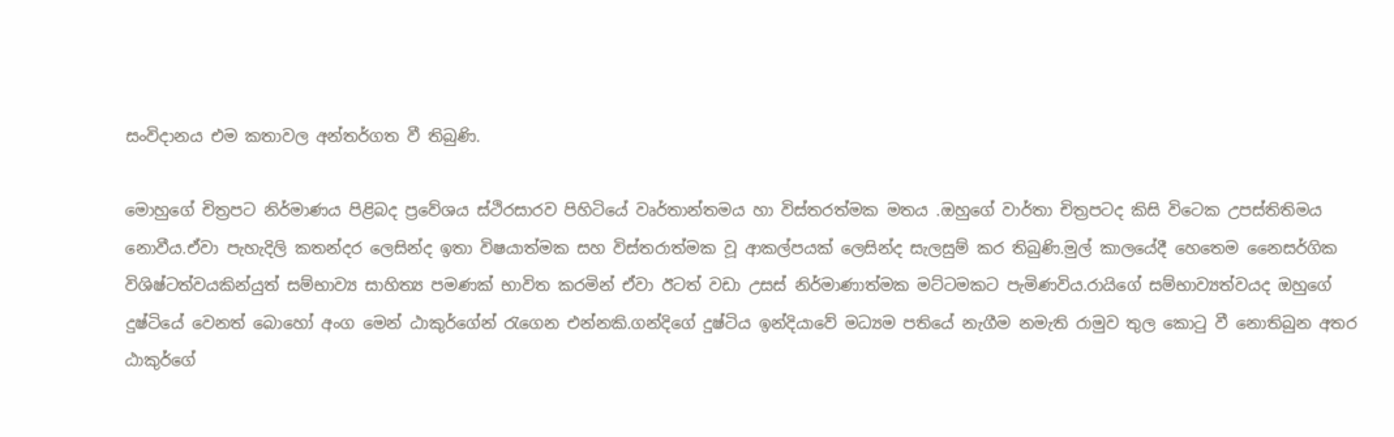සංවිදානය එම කතාවල අන්තර්ගත වී තිබුණි.

මොහුගේ චිත්‍රපට නිර්මාණය පිළිබද ප්‍රවේශය ස්ථිරසාරව පිහිටියේ වෘර්තාන්තමය හා විස්තරත්මක මතය .ඔහුගේ වාර්තා චිත්‍රපටද කිසි විටෙක උපස්තිතිමය නොවීය.ඒවා පැහැදිලි කතන්දර ලෙසින්ද ඉතා විෂයාත්මක සහ විස්තරාත්මක වූ ආකල්පයක් ලෙසින්ද සැලසුම් කර තිබුණි.මුල් කාලයේදී හෙතෙම නෛසර්ගික විශිෂ්ටත්වයකින්යුත් සම්භාව්‍ය සාහිත්‍ය පමණක් භාවිත කරමින් ඒවා ඊටත් වඩා උසස් නිර්මාණාත්මක මට්ටමකට පැමිණවිය.රායිගේ සම්භාව්‍යත්වයද ඔහුගේ දුෂ්ටියේ වෙනත් බොහෝ අංග මෙන් ඨාකුර්ගේන් රැගෙන එන්නකි.ගන්දිගේ දුෂ්ටිය ඉන්දියාවේ මධ්‍යම පතියේ නැගීම නමැති රාමුව තුල කොටු වී නොතිබුන අතර ඨාකුර්ගේ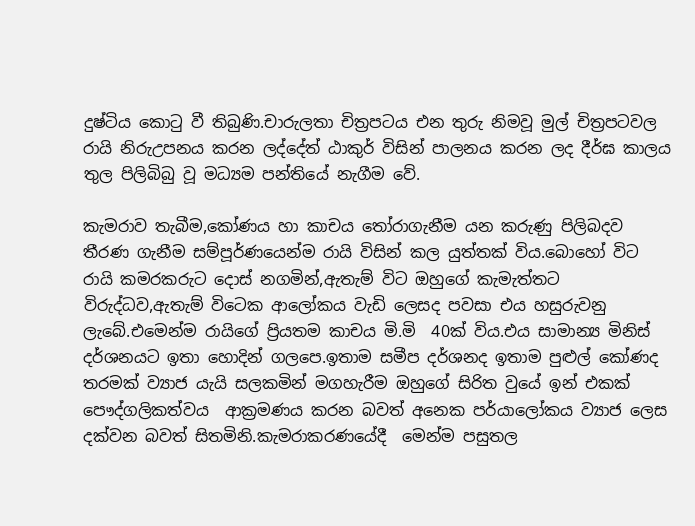දුෂ්ටිය කොටු වී තිබුණි.චාරුලතා චිත්‍රපටය එන තුරු නිමවූ මුල් චිත්‍රපටවල රායි නිරුඋපනය කරන ලද්දේත් ඨාකුර් විසින් පාලනය කරන ලද දීර්ඝ කාලය තුල පිලිබිබු වූ මධ්‍යම පන්තියේ නැගීම වේ.

කැමරාව තැබීම,කෝණය හා කාචය තෝරාගැනීම යන කරුණු පිලිබදව තීරණ ගැනීම සම්පූර්ණයෙන්ම රායි විසින් කල යුත්තක් විය.බොහෝ විට රායි කමරකරුට දොස් නගමින්,ඇතැම් විට ඔහුගේ කැමැත්තට විරුද්ධව,ඇතැම් විටෙක ආලෝකය වැඩි ලෙසද පවසා එය හසුරුවනු ලැබේ.එමෙන්ම රායිගේ ප්‍රියතම කාචය මි.මි  40ක් විය.එය සාමාන්‍ය මිනිස් දර්ශනයට ඉතා හොදින් ගලපෙ.ඉතාම සමීප දර්ශනද ඉතාම පුළුල් කෝණද තරමක් ව්‍යාජ යැයි සලකමින් මගහැරීම ඔහුගේ සිරිත වුයේ ඉන් එකක් පෞද්ගලිකත්වය  ආක්‍රමණය කරන බවත් අනෙක පර්යාලෝකය ව්‍යාජ ලෙස දක්වන බවත් සිතමිනි.කැමරාකරණයේදී  මෙන්ම පසුතල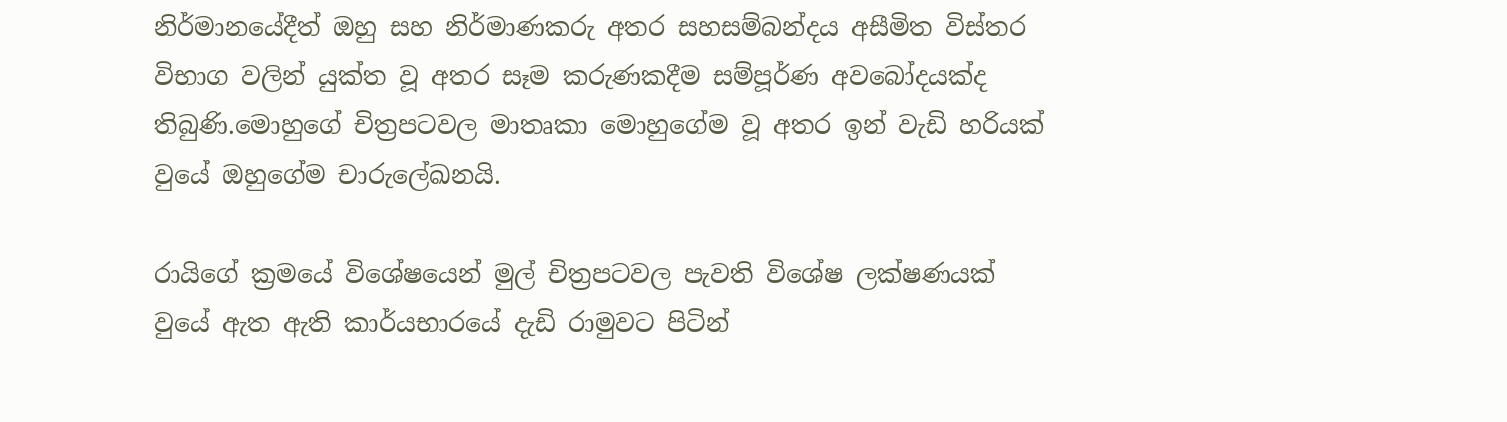නිර්මානයේදීත් ඔහු සහ නිර්මාණකරු අතර සහසම්බන්දය අසීමිත විස්තර විභාග වලින් යුක්ත වූ අතර සෑම කරුණකදීම සම්පූර්ණ අවබෝදයක්ද තිබුණි.මොහුගේ චිත්‍රපටවල මාතෘකා මොහුගේම වූ අතර ඉන් වැඩි හරියක් වුයේ ඔහුගේම චාරුලේඛනයි.

රායිගේ ක්‍රමයේ විශේෂයෙන් මුල් චිත්‍රපටවල පැවති විශේෂ ලක්ෂණයක් වුයේ ඇත ඇති කාර්යභාරයේ දැඩි රාමුවට පිටින්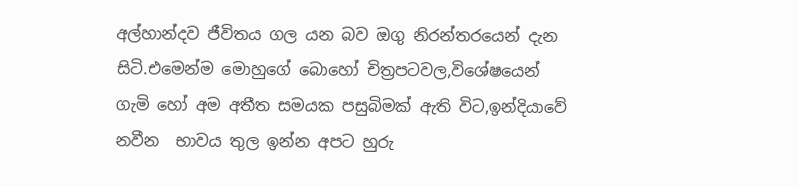අල්හාන්දව ජීවිතය ගල යන බව ඔගු නිරන්තරයෙන් දැන සිටි.එමෙන්ම මොහුගේ බොහෝ චිත්‍රපටවල,විශේෂයෙන් ගැමි හෝ අම අතීත සමයක පසුබිමක් ඇති විට,ඉන්දියාවේ නවීන  භාවය තුල ඉන්න අපට හුරු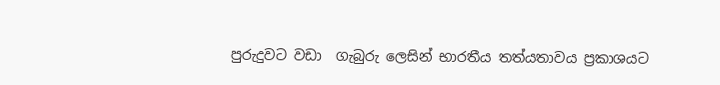පුරුදුවට වඩා  ගැබුරු ලෙසින් භාරතීය තත්යතාවය ප්‍රකාශයට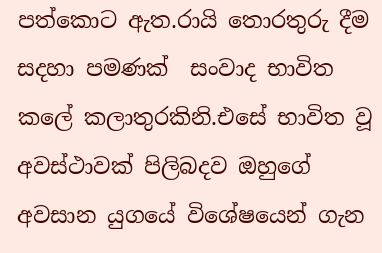පත්කොට ඇත.රායි තොරතුරු දීම සදහා පමණක්  සංවාද භාවිත කලේ කලාතුරකිනි.එසේ භාවිත වූ අවස්ථාවක් පිලිබදව ඔහුගේ අවසාන යුගයේ විශේෂයෙන් ගැන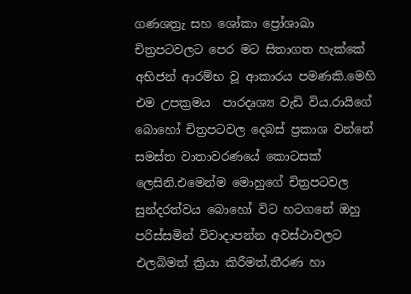ගණශත්‍රැ සහ ශෝකා ප්‍රෝශාඛා චිත්‍රපටවලට පෙර මට සිතාගත හැක්කේ අභිජන් ආරම්භ වූ ආකාරය පමණකි.මෙහි එම උපක්‍රමය  පාරදෘශ්‍ය වැඩි විය.රායිගේ බොහෝ චිත්‍රපටවල දෙබස් ප්‍රකාශ වන්නේ සමස්ත වාතාවරණයේ කොටසක් ලෙසිනි.එමෙන්ම මොහුගේ චිත්‍රපටවල සුන්දරත්වය බොහෝ විට හටගනේ ඔහු පරිස්සමින් විවාදාපන්න අවස්ථාවලට එලබිමත් ක්‍රියා කිරීමත්,තීරණ හා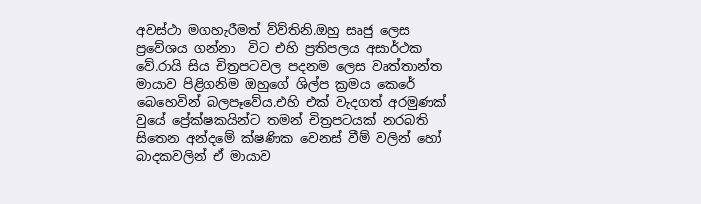අවස්ථා මගහැරීමත් ව්ව්තිනි.ඔහු සෘජු ලෙස ප්‍රවේශය ගන්නා  විට එහි ප්‍රතිපලය අසාර්ථක වේ.රායි සිය චිත්‍රපටවල පදනම ලෙස වෘත්තාන්ත මායාව පිළිගනිම ඔහුගේ ශිල්ප ක්‍රමය කෙරේ බෙහෙවින් බලපෑවේය.එහි එක් වැදගත් අරමුණක් වුයේ ප්‍රේක්ෂකයින්ට තමන් චිත්‍රපටයක් නරබති සිතෙන අන්දමේ ක්ෂණික වෙනස් වීම් වලින් හෝ බාදකවලින් ඒ මායාව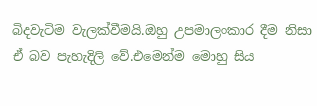බිදවැටිම වැලක්වීමයි.ඔහු උපමාලංකාර දීම නිසා ඒ බව පැහැදිලි වේ.එමෙන්ම මොහු සිය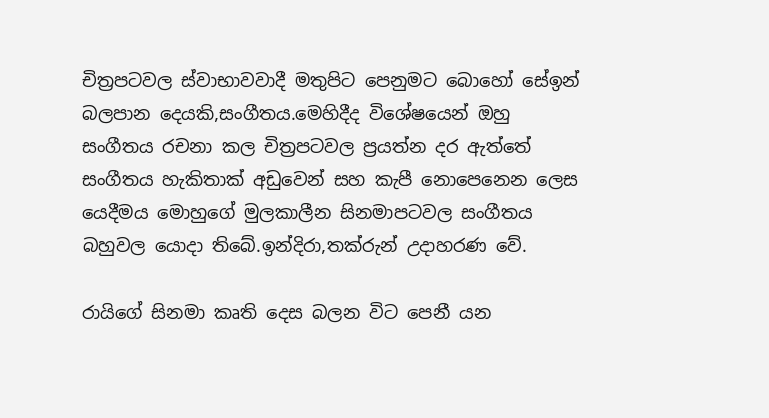චිත්‍රපටවල ස්වාභාවවාදී මතුපිට පෙනුමට බොහෝ සේඉන් බලපාන දෙයකි,සංගීතය.මෙහිදීද විශේෂයෙන් ඔහු සංගීතය රචනා කල චිත්‍රපටවල ප්‍රයත්න දර ඇත්තේ සංගීතය හැකිතාක් අඩුවෙන් සහ කැපී නොපෙනෙන ලෙස යෙදීමය මොහුගේ මුලකාලීන සිනමාපටවල සංගීතය බහුවල යොදා තිබේ.ඉන්දිරා,තක්රුන් උදාහරණ වේ.

රායිගේ සිනමා කෘති දෙස බලන විට පෙනී යන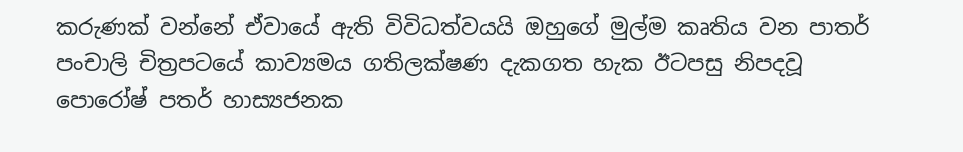කරුණක් වන්නේ ඒවායේ ඇති විවිධත්වයයි ඔහුගේ මුල්ම කෘතිය වන පාතර් පංචාලි චිත්‍රපටයේ කාව්‍යමය ගතිලක්ෂණ දැකගත හැක ඊටපසු නිපදවූ පොරෝෂ් පතර් හාස්‍යජනක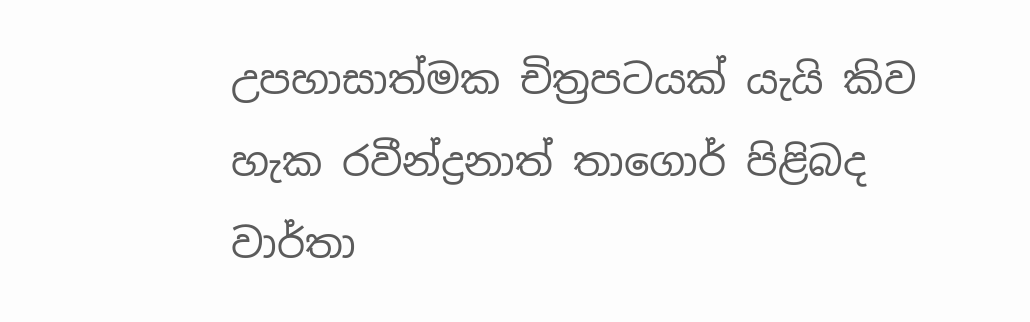උපහාසාත්මක චිත්‍රපටයක් යැයි කිව හැක රවීන්ද්‍රනාත් තාගොර් පිළිබද වාර්තා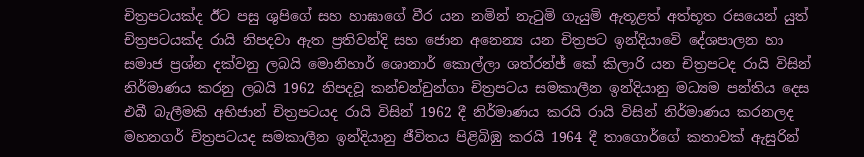චිත්‍රපටයක්ද ඊට පසු ශුපිගේ සහ හාඝාගේ වීර යන නමින් නැටුමි ගැයුමි ඇතූළත් අත්භූත රසයෙන් යුත් චිත්‍රපටයක්ද රායි නිපදවා ඇත ප්‍රතිවන්දි සහ ජොන අනෙන්‍ය යන චිත්‍රපට ඉන්දියාවෙි දේශපාලන හා සමාජ ප්‍රශ්න දක්වනු ලබයි මොනිහාර් ශොනාර් කොල්ලා ශත්රන්ජ් කේ කිලාරි යන චිත්‍රපටද රායි විසින් නිර්මාණය කරනු ලබයි 1962 නිපදවූ කන්චන්චුන්ගා චිත්‍රපටය සමකාලීන ඉන්දියානු මධ්‍යම පන්තිය දෙස එබී බැලීමකි අභිජාන් චිත්‍රපටයද රායි විසින් 1962 දී නිර්මාණය කරයි රායි විසින් නිර්මාණය කරනලද මහනගර් චිත්‍රපටයද සමකාලීන ඉන්දියානු ජීවිතය පිළිබිඹු කරයි 1964 දී තාගොර්ගේ කතාවක් ඇසුරින්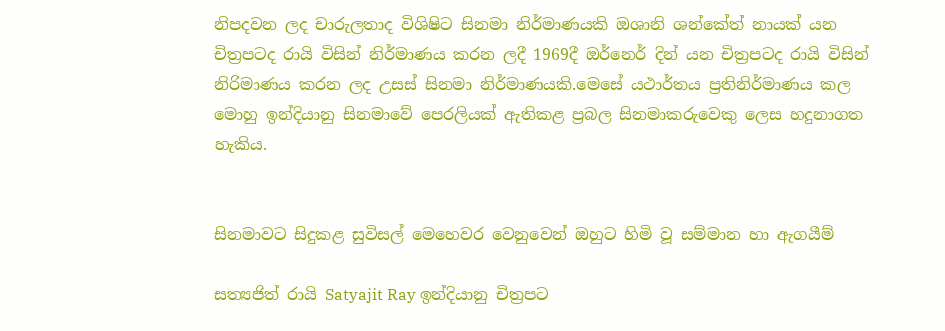නිපදවන ලද චාරුලතාද විශිෂිට සිනමා නිර්මාණයකි ඔශානි ශන්කේත් නායක් යන චිත්‍රපටද රායි විසින් නිර්මාණය කරන ලදී 1969දී ඔර්නෙර් දින් යන චිත්‍රපටද රායි විසින් නිරිමාණය කරන ලද උසස් සිනමා නිර්මාණයකි.මෙසේ යථාර්තය ප්‍රතිනිර්මාණය කල මොහු ඉන්දියානු සිනමාවේ පෙරලියක් ඇතිකළ ප්‍රබල සිනමාකරුවෙකු ලෙස හදුනාගත හැකිය.


සිනමාවට සිදුකළ සුවිසල් මෙහෙවර වෙනුවෙන් ඔහුට හිමි වූ සම්මාන හා ඇගයීම්

සත්‍යජිත් රායි Satyajit Ray ඉන්දියානු චිත්‍රපට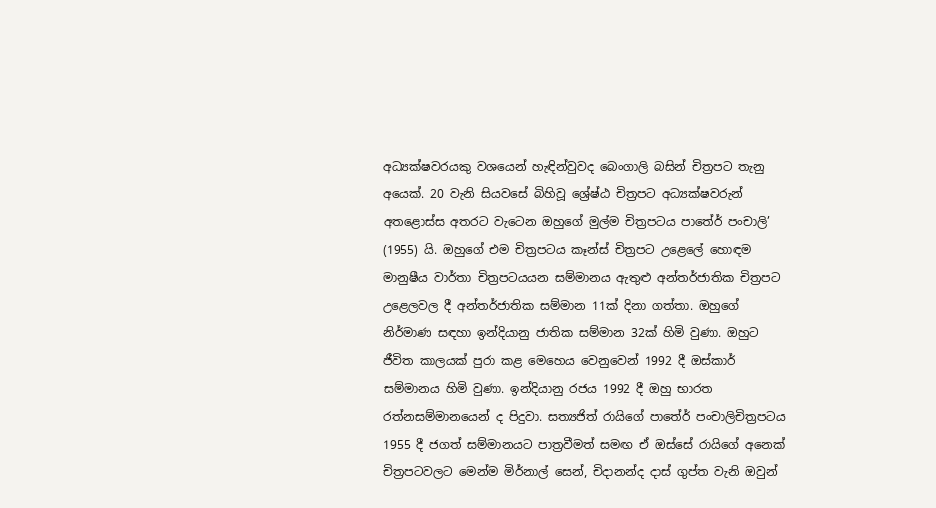අධ්‍යක්ෂවරයකු වශයෙන් හැඳින්වුවද බෙංගාලි බසින් චිත්‍රපට තැනු අයෙක්. 20 වැනි සියවසේ බිහිවූ ශ්‍රේෂ්ඨ චිත්‍රපට අධ්‍යක්ෂවරුන් අතළොස්ස අතරට වැටෙන ඔහුගේ මුල්ම චිත්‍රපටය පාතේර් පංචාලි’ (1955) යි. ඔහුගේ එම චිත්‍රපටය කෑන්ස් චිත්‍රපට උළෙලේ හොඳම මානුෂීය වාර්තා චිත්‍රපටයයන සම්මානය ඇතුළු අන්තර්ජාතික චිත්‍රපට උළෙලවල දී අන්තර්ජාතික සම්මාන 11ක් දිනා ගත්තා. ඔහුගේ නිර්මාණ සඳහා ඉන්දියානු ජාතික සම්මාන 32ක් හිමි වුණා. ඔහුට ජීවිත කාලයක් පුරා කළ මෙහෙය වෙනුවෙන් 1992 දී ඔස්කාර් සම්මානය හිමි වුණා. ඉන්දියානු රජය 1992 දී ඔහු භාරත රත්නසම්මානයෙන් ද පිදුවා. සත්‍යජිත් රායිගේ පාතේර් පංචාලිචිත්‍රපටය 1955 දී ජගත් සම්මානයට පාත්‍රවීමත් සමඟ ඒ ඔස්සේ රායිගේ අනෙක් චිත්‍රපටවලට මෙන්ම මිර්නාල් සෙන්, චිදානන්ද දාස් ගුප්ත වැනි ඔවුන්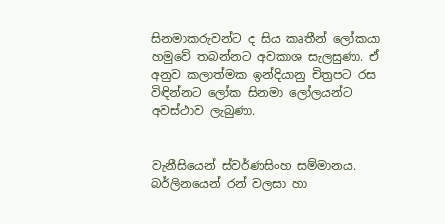සිනමාකරුවන්ට ද සිය කෘතීන් ලෝකයා හමුවේ තබන්නට අවකාශ සැලසුණා. ඒ අනුව කලාත්මක ඉන්දියානු චිත්‍රපට රස විඳින්නට ලෝක සිනමා ලෝලයන්ට අවස්ථාව ලැබුණා.


වැනීසියෙන් ස්වර්ණසිංහ සම්මානය.
බර්ලිනයෙන් රන් වලසා හා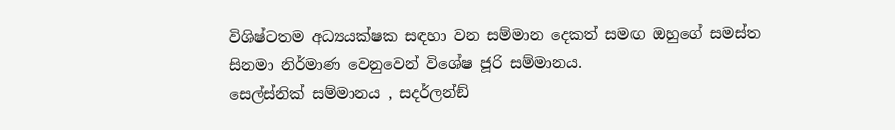විශිෂ්ටතම අධ්‍යයක්ෂක සඳහා වන සම්මාන දෙකත් සමඟ ඔහුගේ සමස්ත සිනමා නිර්මාණ වෙනුවෙන් විශේෂ ජූරි සම්මානය.
සෙල්ස්නික් සම්මානය , සදර්ලන්ඞ්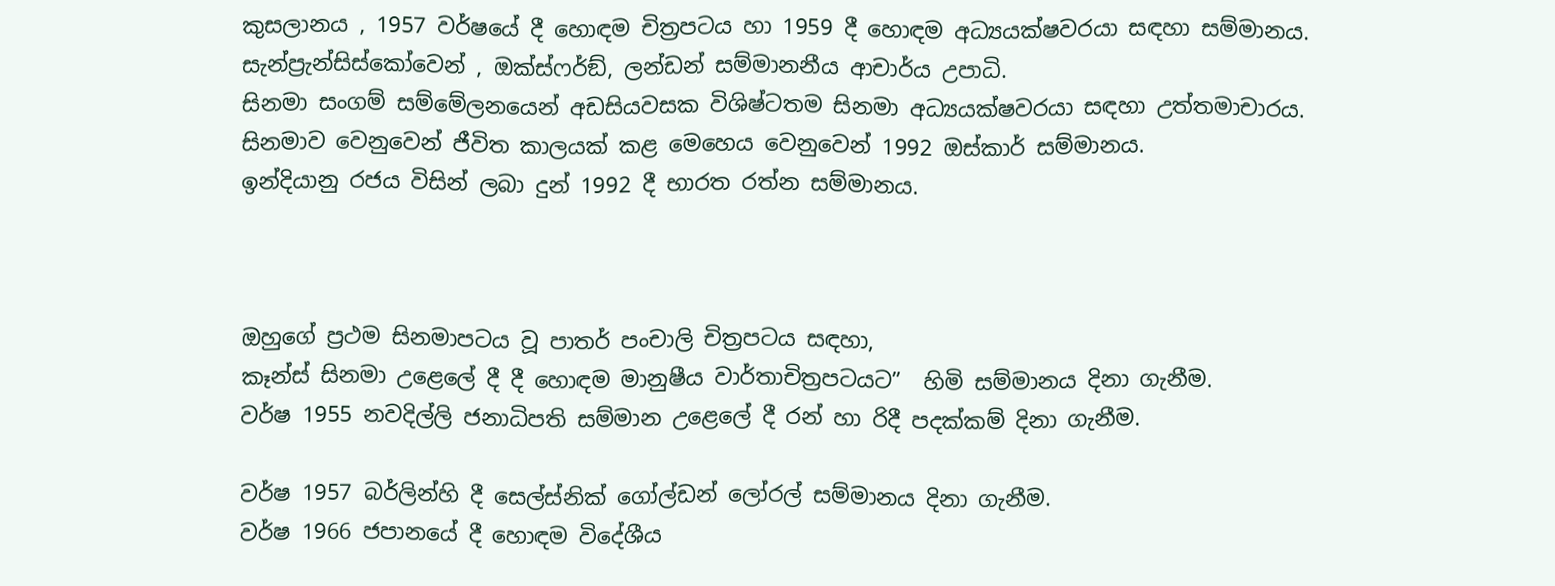කුසලානය , 1957 වර්ෂයේ දී හොඳම චිත්‍රපටය හා 1959 දී හොඳම අධ්‍යයක්ෂවරයා සඳහා සම්මානය.
සැන්ප්‍රැන්සිස්කෝවෙන් , ඔක්ස්ෆර්ඞ්, ලන්ඩන් සම්මානනීය ආචාර්ය උපාධි.
සිනමා සංගම් සම්මේලනයෙන් අඩසියවසක විශිෂ්ටතම සිනමා අධ්‍යයක්ෂවරයා සඳහා උත්තමාචාරය.
සිනමාව වෙනුවෙන් ජීවිත කාලයක් කළ මෙහෙය වෙනුවෙන් 1992 ඔස්කාර් සම්මානය.
ඉන්දියානු රජය විසින් ලබා දුන් 1992 දී භාරත රත්න සම්මානය.



ඔහුගේ ප්‍රථම සිනමාපටය වූ පාතර් පංචාලි චිත්‍රපටය සඳහා,
කෑන්ස් සිනමා උළෙලේ දී දී හොඳම මානුෂීය වාර්තාචිත්‍රපටයට”  හිමි සම්මානය දිනා ගැනීම.
වර්ෂ 1955 නවදිල්ලි ජනාධිපති සම්මාන උළෙලේ දී රන් හා රිදී පදක්කම් දිනා ගැනීම.

වර්ෂ 1957 බර්ලින්හි දී සෙල්ස්නික් ගෝල්ඩන් ලෝරල් සම්මානය දිනා ගැනීම.
වර්ෂ 1966 ජපානයේ දී හොඳම විදේශීය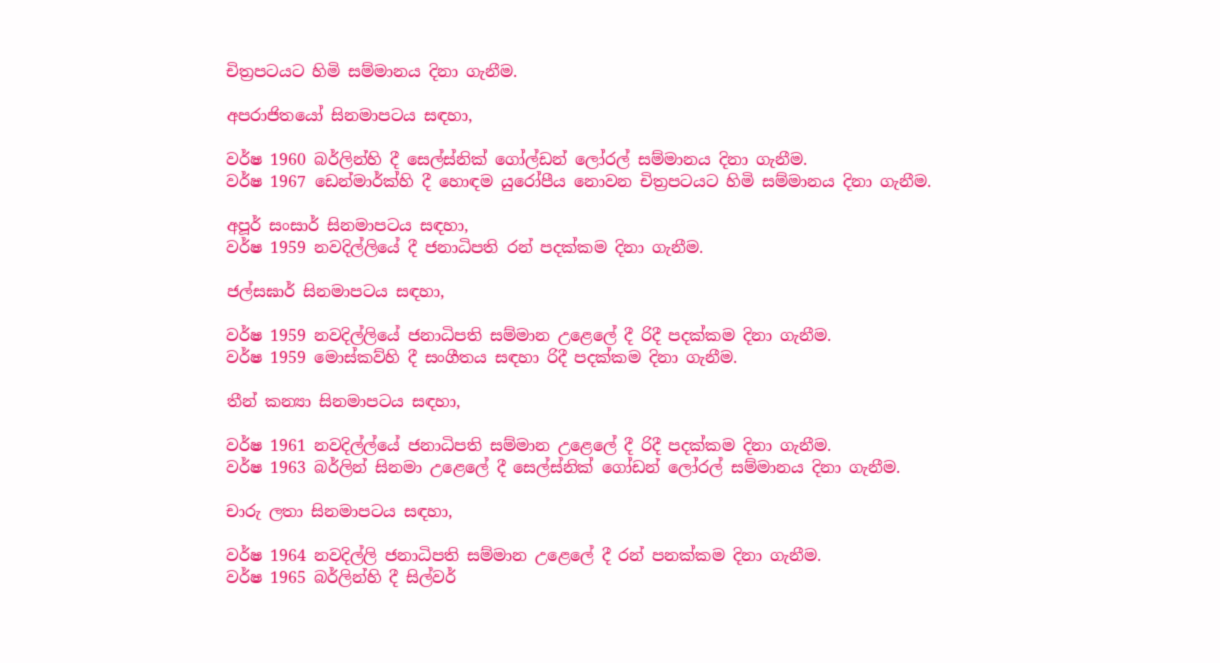චිත්‍රපටයට හිමි සම්මානය දිනා ගැනීම.

අපරාජිතයෝ සිනමාපටය සඳහා,

වර්ෂ 1960 බර්ලින්හි දී සෙල්ස්නික් ගෝල්ඩන් ලෝරල් සම්මානය දිනා ගැනීම.
වර්ෂ 1967 ඩෙන්මාර්ක්හි දී හොඳම යුරෝපීය නොවන චිත්‍රපටයට හිමි සම්මානය දිනා ගැනීම.

අපූර් සංසාර් සිනමාපටය සඳහා,
වර්ෂ 1959 නවදිල්ලියේ දී ජනාධිපති රන් පදක්කම දිනා ගැනීම.

ජල්සඝාර් සිනමාපටය සඳහා,

වර්ෂ 1959 නවදිල්ලියේ ජනාධිපති සම්මාන උළෙලේ දී රිදී පදක්කම දිනා ගැනීම.
වර්ෂ 1959 මොස්කව්හි දී සංගීතය සඳහා රිදී පදක්කම දිනා ගැනීම.

තීන් කන්‍යා සිනමාපටය සඳහා,

වර්ෂ 1961 නවදිල්ල්යේ ජනාධිපති සම්මාන උළෙලේ දී රිදී පදක්කම දිනා ගැනීම.
වර්ෂ 1963 බර්ලින් සිනමා උළෙලේ දී සෙල්ස්නික් ගෝඩන් ලෝරල් සම්මානය දිනා ගැනීම.

චාරු ලතා සිනමාපටය සඳහා,

වර්ෂ 1964 නවදිල්ලි ජනාධිපති සම්මාන උළෙලේ දී රන් පනක්කම දිනා ගැනීම.
වර්ෂ 1965 බර්ලින්හි දී සිල්වර්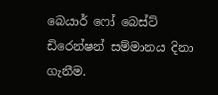බෙයාර් ෆෝ බෙස්ට් ඩිරෙන්ෂන් සම්මානය දිනා ගැනීම.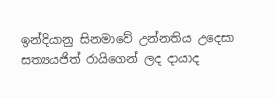ඉන්දියානු සිනමාවේ උන්නතිය උදෙසා සත්‍යයජිත් රායිගෙන් ලද දායාද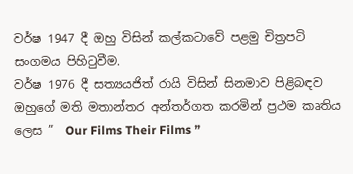වර්ෂ 1947 දී ඔහු විසින් කල්කටාවේ පළමු චිත්‍රපටි සංගමය පිහිටුවීම.
වර්ෂ 1976 දී සත්‍යයජිත් රායි විසින් සිනමාව පිළිබඳව ඔහුගේ මති මතාන්තර අන්තර්ගත කරමින් ප්‍රථම කෘතිය ලෙස ”  Our Films Their Films ”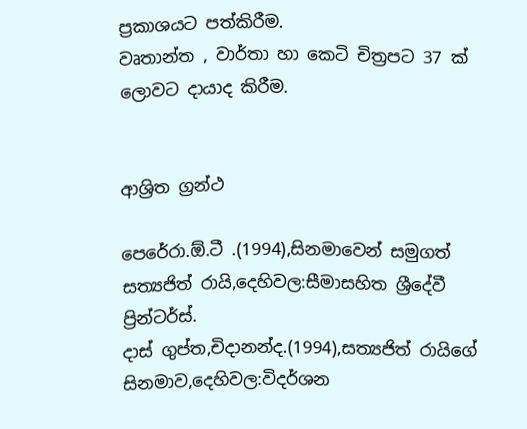ප්‍රකාශයට පත්කිරීම.
වෘතාන්ත , වාර්තා හා කෙටි චිත්‍රපට 37 ක් ලොවට දායාද කිරීම.


ආශ්‍රිත ග්‍රන්ථ

පෙරේරා.ඕ.ටී .(1994),සිනමාවෙන් සමුගත් සත්‍යජිත් රායි,දෙහිවල:සීමාසහිත ශ්‍රීදේවී ප්‍රින්ටර්ස්.
දාස් ගුප්ත,චිදානන්ද.(1994),සත්‍යජිත් රායිගේ සිනමාව,දෙහිවල:විදර්ශන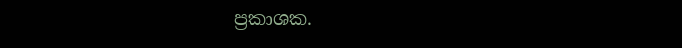ප්‍රකාශක.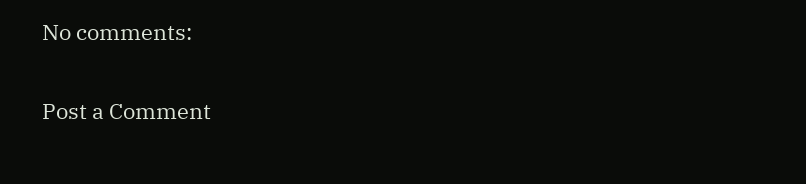No comments:

Post a Comment